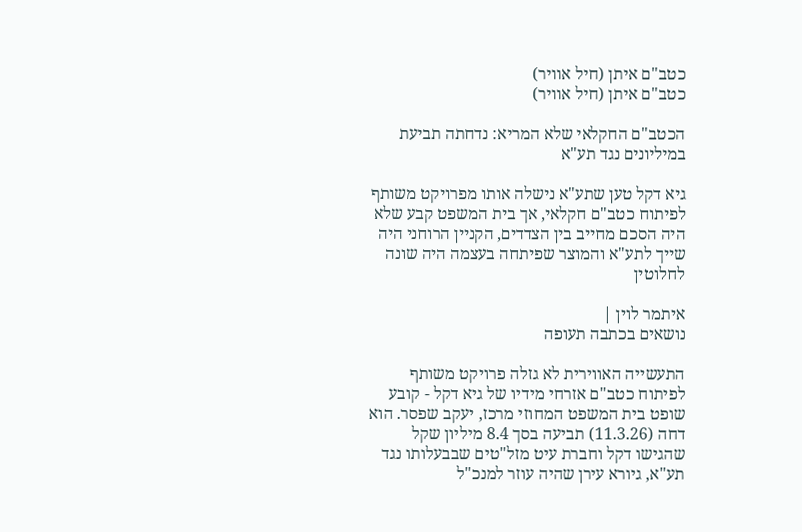כטב"ם איתן (חיל אוויר)
כטב"ם איתן (חיל אוויר)

הכטב"ם החקלאי שלא המריא: נדחתה תביעת במיליונים נגד תע"א

גיא דקל טען שתע"א נישלה אותו מפרויקט משותף לפיתוח כטב"ם חקלאי, אך בית המשפט קבע שלא היה הסכם מחייב בין הצדדים, הקניין הרוחני היה שייך לתע"א והמוצר שפיתחה בעצמה היה שונה לחלוטין

איתמר לוין |
נושאים בכתבה תעופה

התעשייה האווירית לא גזלה פרויקט משותף לפיתוח כטב"ם אזרחי מידיו של גיא דקל - קובע שופט בית המשפט המחוזי מרכז, יעקב שפסר. הוא דחה (11.3.26) תביעה בסך 8.4 מיליון שקל שהגישו דקל וחברת עיט מזל"טים שבבעלותו נגד תע"א, גיורא עירן שהיה עוזר למנכ"ל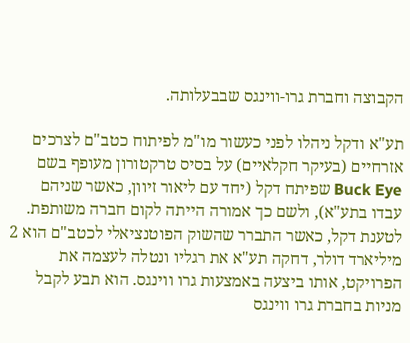הקבוצה וחברת גרו-ווינגס שבבעלותה.

תע"א ודקל ניהלו לפני כעשור מו"מ לפיתוח כטב"ם לצרכים אזרחיים (בעיקר חקלאיים) על בסיס טרקטורון מעופף בשם Buck Eye שפיתח דקל (יחד עם ליאור זיוון, כאשר שניהם עבדו בתע"א), ולשם כך אמורה הייתה לקום חברה משותפת. לטענת דקל, כאשר התברר שהשוק הפוטנציאלי לכטב"ם הוא 2 מיליארד דולר, דחקה תע"א את רגליו ונטלה לעצמה את הפרויקט, אותו ביצעה באמצעות גרו ווינגס. הוא תבע לקבל מניות בחברת גרו ווינגס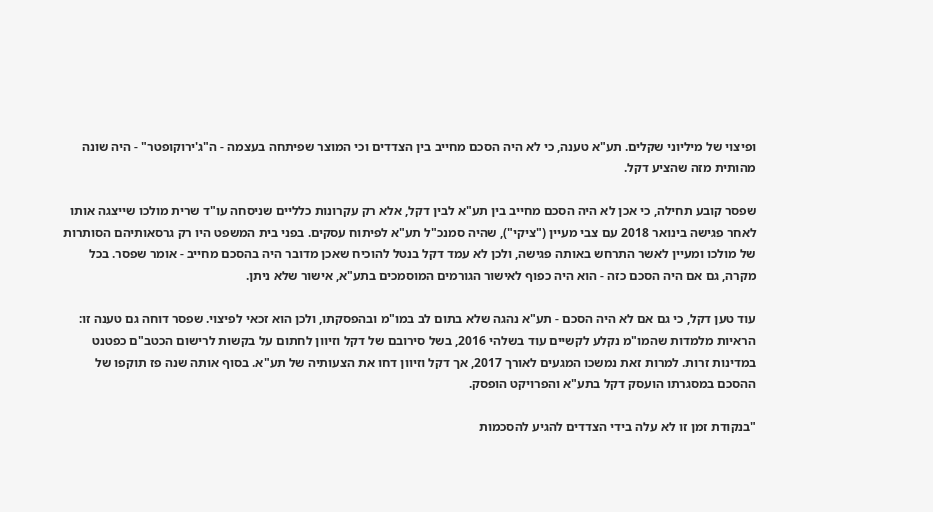ופיצוי של מיליוני שקלים. תע"א טענה, כי לא היה הסכם מחייב בין הצדדים וכי המוצר שפיתחה בעצמה - ה"ג'ירוקופטר" - היה שונה מהותית מזה שהציע דקל.

שפסר קובע תחילה, כי אכן לא היה הסכם מחייב בין תע"א לבין דקל, אלא רק עקרונות כלליים שניסחה עו"ד שרית מולכו שייצגה אותו לאחר פגישה בינואר 2018 עם צבי מעיין ("ציקי"), שהיה סמנכ"ל תע"א לפיתוח עסקים. בפני בית המשפט היו רק גרסאותיהם הסותרות של מולכו ומעיין לאשר התרחש באותה פגישה, ולכן לא עמד דקל בנטל להוכיח שאכן מדובר היה בהסכם מחייב - אומר שפסר. בכל מקרה, גם אם היה הסכם כזה - הוא היה כפוף לאישור הגורמים המוסמכים בתע"א, אישור שלא ניתן.

עוד טען דקל, כי גם אם לא היה הסכם - תע"א נהגה שלא בתום לב במו"מ ובהפסקתו, ולכן הוא זכאי לפיצוי. שפסר דוחה גם טענה זו: הראיות מלמדות שהמו"מ נקלע לקשיים עוד בשלהי 2016, בשל סירובם של דקל וזיוון לחתום על בקשות לרישום הכטב"ם כפטנט במדינות זרות. למרות זאת נמשכו המגעים לאורך 2017, אך דקל וזיוון דחו את הצעותיה של תע"א. בסוף אותה שנה פז תוקפו של ההסכם במסגרתו הועסק דקל בתע"א והפרויקט הופסק.

"בנקודת זמן זו לא עלה בידי הצדדים להגיע להסכמות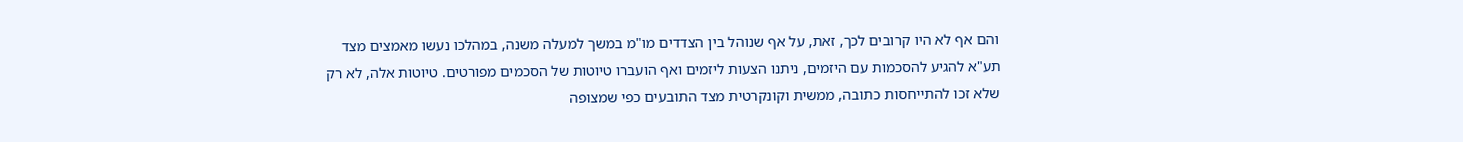והם אף לא היו קרובים לכך, זאת, על אף שנוהל בין הצדדים מו"מ במשך למעלה משנה, במהלכו נעשו מאמצים מצד תע"א להגיע להסכמות עם היזמים, ניתנו הצעות ליזמים ואף הועברו טיוטות של הסכמים מפורטים. טיוטות אלה, לא רק שלא זכו להתייחסות כתובה, ממשית וקונקרטית מצד התובעים כפי שמצופה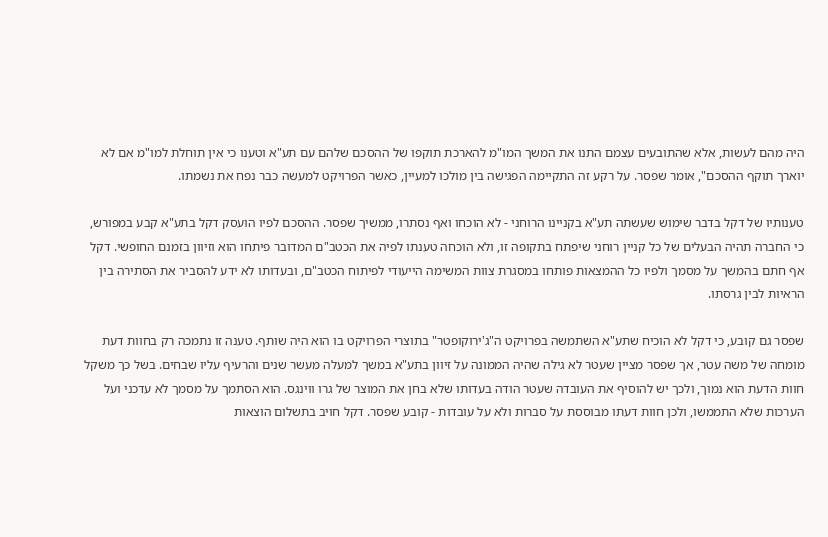היה מהם לעשות, אלא שהתובעים עצמם התנו את המשך המו"מ להארכת תוקפו של ההסכם שלהם עם תע"א וטענו כי אין תוחלת למו"מ אם לא יוארך תוקף ההסכם", אומר שפסר. על רקע זה התקיימה הפגישה בין מולכו למעיין, כאשר הפרויקט למעשה כבר נפח את נשמתו.

טענותיו של דקל בדבר שימוש שעשתה תע"א בקניינו הרוחני - לא הוכחו ואף נסתרו, ממשיך שפסר. ההסכם לפיו הועסק דקל בתע"א קבע במפורש, כי החברה תהיה הבעלים של כל קניין רוחני שיפתח בתקופה זו, ולא הוכחה טענתו לפיה את הכטב"ם המדובר פיתחו הוא וזיוון בזמנם החופשי. דקל אף חתם בהמשך על מסמך ולפיו כל ההמצאות פותחו במסגרת צוות המשימה הייעודי לפיתוח הכטב"ם, ובעדותו לא ידע להסביר את הסתירה בין הראיות לבין גרסתו.

שפסר גם קובע, כי דקל לא הוכיח שתע"א השתמשה בפרויקט ה"ג'ירוקופטר" בתוצרי הפרויקט בו הוא היה שותף. טענה זו נתמכה רק בחוות דעת מומחה של משה עטר, אך שפסר מציין שעטר לא גילה שהיה הממונה על זיוון בתע"א במשך למעלה מעשר שנים והרעיף עליו שבחים. בשל כך משקל חוות הדעת הוא נמוך, ולכך יש להוסיף את העובדה שעטר הודה בעדותו שלא בחן את המוצר של גרו ווינגס. הוא הסתמך על מסמך לא עדכני ועל הערכות שלא התממשו, ולכן חוות דעתו מבוססת על סברות ולא על עובדות - קובע שפסר. דקל חויב בתשלום הוצאות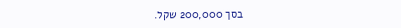בסך 200,000 שקל.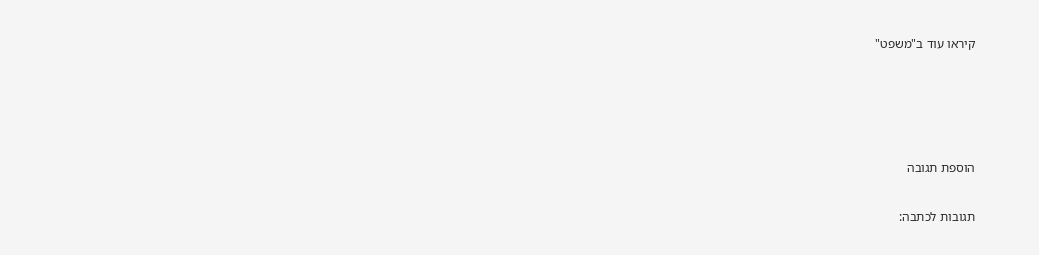קיראו עוד ב"משפט"




הוספת תגובה

תגובות לכתבה: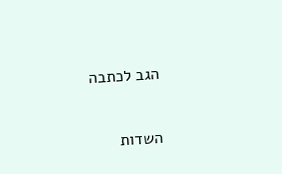הגב לכתבה

השדות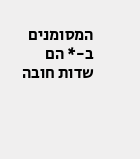המסומנים ב-* הם שדות חובה